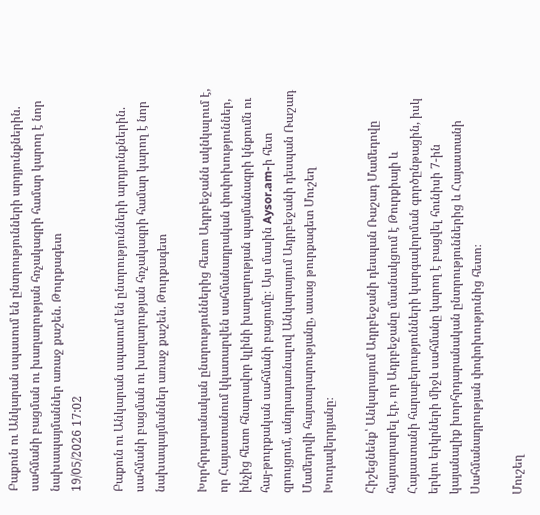Բաքուն ու Անկարան սպասում են ընտրությունների արդյունքներին. սահմանի բացման ու խաղաղության հռչակագրի համար կարող է նոր նախապայմաններ առաջ քաշեն. Թուրքագետ
19/05/2026 17:02

Բաքուն ու Անկարան սպասում են ընտրությունների արդյունքներին. սահմանի բացման ու խաղաղության հռչակագրի համար կարող է նոր նախապայմաններ առաջ քաշեն. Թուրքագետ

Խորհրդարանական ընտրություններից հետո Ադրբեջանն ակնկալում է, որ Հայաստանում կկատարվեն սահմանադրական փոփոխություններ, ինչից հետո հնարավոր կլինի խաղաղության պայմանագրի կնքումն ու հայ-թուրքական սահմանի բացումը։ Այս մասին Aysor.am-ի հետ զրույցում, անդրադառնալով Անկարայում Ադրբեջանի դեսպան Ռաշադ Մամեդովի հայտարարությանը, ասաց թուրքագետ Մուշեղ Խուդավերդյանը։

Հիշեցնենք՝ Անկարայում Ադրբեջանի դեսպան Ռաշադ Մամեդովը հայտարարել էր, որ Ադրբեջանը մասնակցում է Թուրքիայի և Հայաստանի հարաբերությունների կարգավորման գործընթացին, իսկ երկու երկրների միջև սահմանը կարող է բացվել հունիսի 7-ին կայանալիք խորհրդարանական ընտրություններից և Հայաստանի Սահմանադրության փոփոխությունից հետո։

Մուշեղ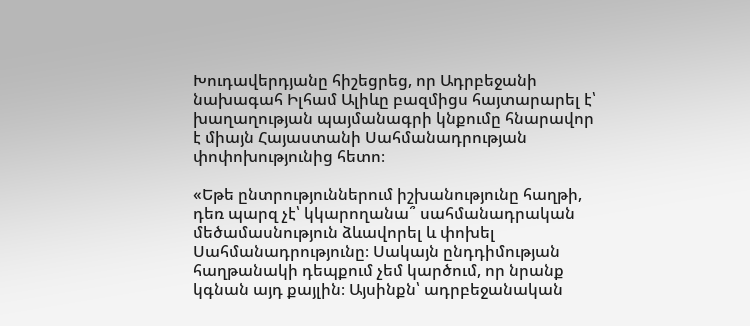Խուդավերդյանը հիշեցրեց, որ Ադրբեջանի նախագահ Իլհամ Ալիևը բազմիցս հայտարարել է՝ խաղաղության պայմանագրի կնքումը հնարավոր է միայն Հայաստանի Սահմանադրության փոփոխությունից հետո։

«Եթե ընտրություններում իշխանությունը հաղթի, դեռ պարզ չէ՝ կկարողանա՞ սահմանադրական մեծամասնություն ձևավորել և փոխել Սահմանադրությունը։ Սակայն ընդդիմության հաղթանակի դեպքում չեմ կարծում, որ նրանք կգնան այդ քայլին։ Այսինքն՝ ադրբեջանական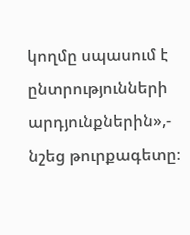կողմը սպասում է ընտրությունների արդյունքներին»,- նշեց թուրքագետը։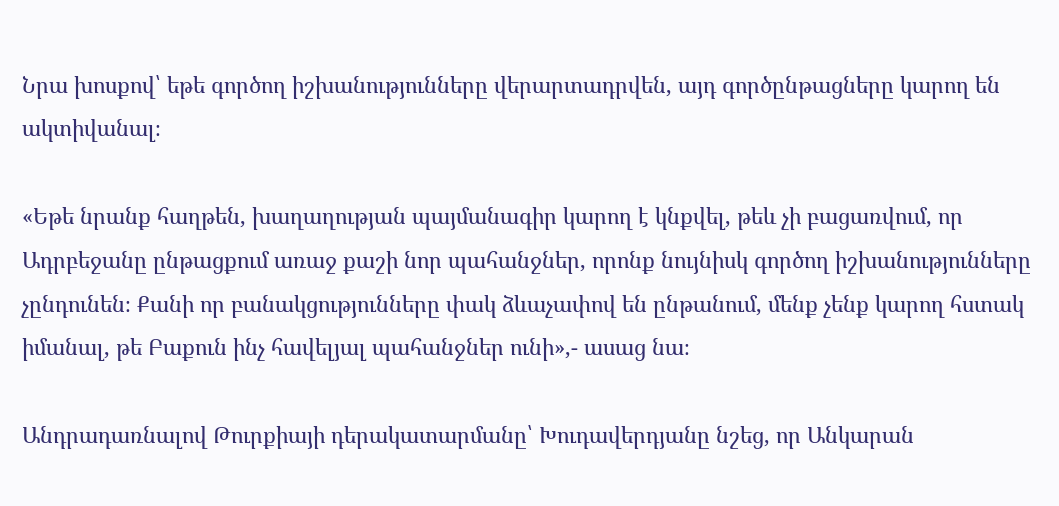Նրա խոսքով՝ եթե գործող իշխանությունները վերարտադրվեն, այդ գործընթացները կարող են ակտիվանալ։

«Եթե նրանք հաղթեն, խաղաղության պայմանագիր կարող է կնքվել, թեև չի բացառվում, որ Ադրբեջանը ընթացքում առաջ քաշի նոր պահանջներ, որոնք նույնիսկ գործող իշխանությունները չընդունեն։ Քանի որ բանակցությունները փակ ձևաչափով են ընթանում, մենք չենք կարող հստակ իմանալ, թե Բաքուն ինչ հավելյալ պահանջներ ունի»,- ասաց նա։

Անդրադառնալով Թուրքիայի դերակատարմանը՝ Խուդավերդյանը նշեց, որ Անկարան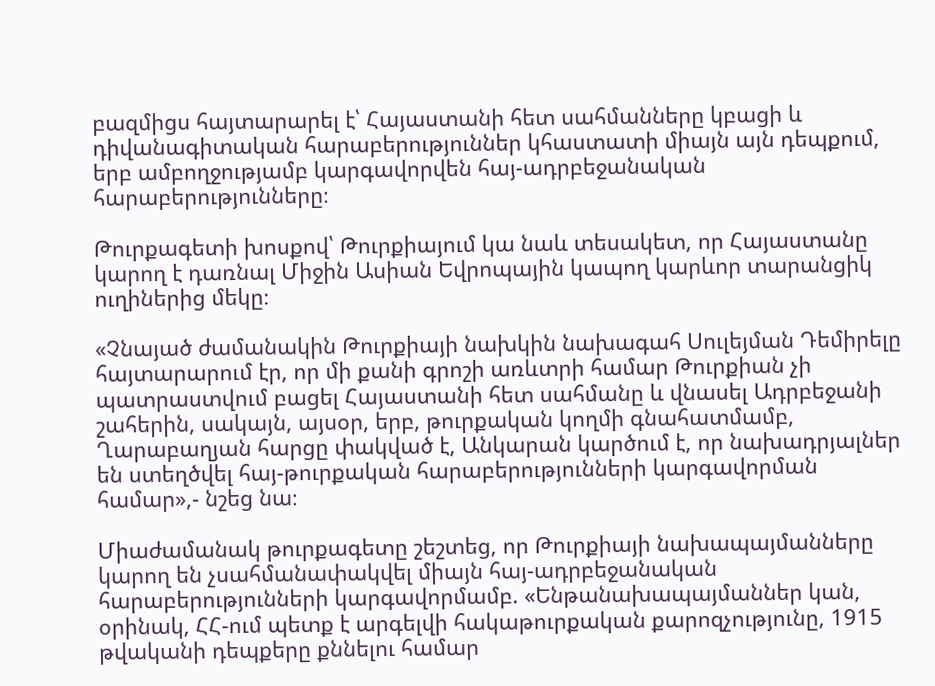բազմիցս հայտարարել է՝ Հայաստանի հետ սահմանները կբացի և դիվանագիտական հարաբերություններ կհաստատի միայն այն դեպքում, երբ ամբողջությամբ կարգավորվեն հայ-ադրբեջանական հարաբերությունները։

Թուրքագետի խոսքով՝ Թուրքիայում կա նաև տեսակետ, որ Հայաստանը կարող է դառնալ Միջին Ասիան Եվրոպային կապող կարևոր տարանցիկ ուղիներից մեկը։

«Չնայած ժամանակին Թուրքիայի նախկին նախագահ Սուլեյման Դեմիրելը հայտարարում էր, որ մի քանի գրոշի առևտրի համար Թուրքիան չի պատրաստվում բացել Հայաստանի հետ սահմանը և վնասել Ադրբեջանի շահերին, սակայն, այսօր, երբ, թուրքական կողմի գնահատմամբ, Ղարաբաղյան հարցը փակված է, Անկարան կարծում է, որ նախադրյալներ են ստեղծվել հայ-թուրքական հարաբերությունների կարգավորման համար»,- նշեց նա։

Միաժամանակ թուրքագետը շեշտեց, որ Թուրքիայի նախապայմանները կարող են չսահմանափակվել միայն հայ-ադրբեջանական հարաբերությունների կարգավորմամբ. «Ենթանախապայմաններ կան, օրինակ, ՀՀ-ում պետք է արգելվի հակաթուրքական քարոզչությունը, 1915 թվականի դեպքերը քննելու համար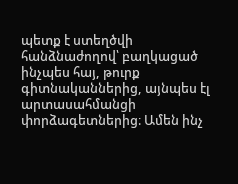պետք է ստեղծվի հանձնաժողով՝ բաղկացած ինչպես հայ, թուրք գիտնականներից, այնպես էլ արտասահմանցի փորձագետներից։ Ամեն ինչ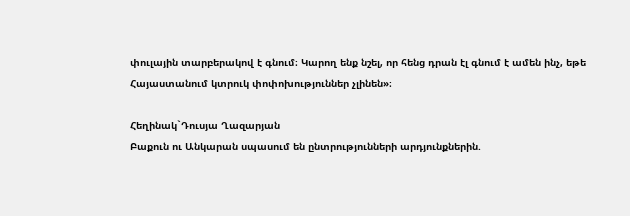փուլային տարբերակով է գնում։ Կարող ենք նշել, որ հենց դրան էլ գնում է ամեն ինչ, եթե Հայաստանում կտրուկ փոփոխություններ չլինեն»։

Հեղինակ`Դուսյա Ղազարյան
Բաքուն ու Անկարան սպասում են ընտրությունների արդյունքներին.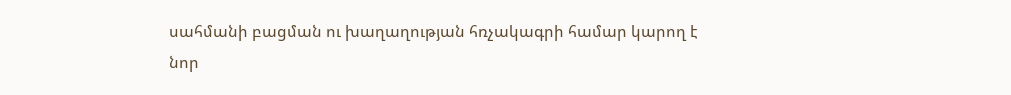սահմանի բացման ու խաղաղության հռչակագրի համար կարող է նոր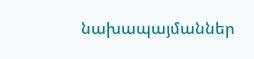նախապայմաններ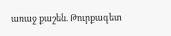առաջ քաշեն. Թուրքագետ